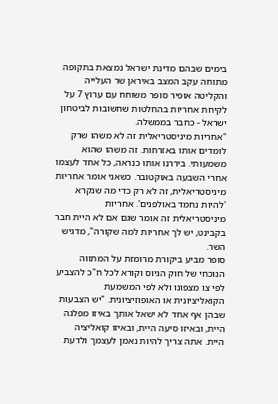בימים שבהם מדינת ישראל נמצאת בתקופה מתוחה עקב המצב באיראן שר העלייה והקליטה אופיר סופר משוחח עם ערוץ 7 על לקיחת אחריות בהחלטות שחשובות לביטחון ישראל - כחבר בממשלה.
"אחריות מיניסטריאלית זה לא משהו שרק לומדים אותו באזרחות. זה משהו שהוא משמעותי. ביררנו אותו כנראה, כל אחד לעצמו אחרי השבעה באוקטובר. כשאני אומר אחריות מיניסטריאלית, זה לא רק כדי מה שנקרא 'להיות נחמד באולפנים'. אחריות מיניסטריאלית זה אומר שגם אם לא היית חבר בקבינט, יש לך אחריות למה שקורה", מדגיש השר.
סופר מביע ביקורת מרומזת על המתווה הנוכחי של חוק הגיוס וקורא לכל ח"כ להצביע לפי צו מצפונו ולא לפי המשמעת הקואליציונית או האופוזיציונית. "יש הצבעות שבהן אף אחד לא ישאל אותך באיזו מפלגה היית, ובאיזו סיעה היית, ובאיזו קואליציה היית. אתה צריך להיות נאמן לעצמך ולדעת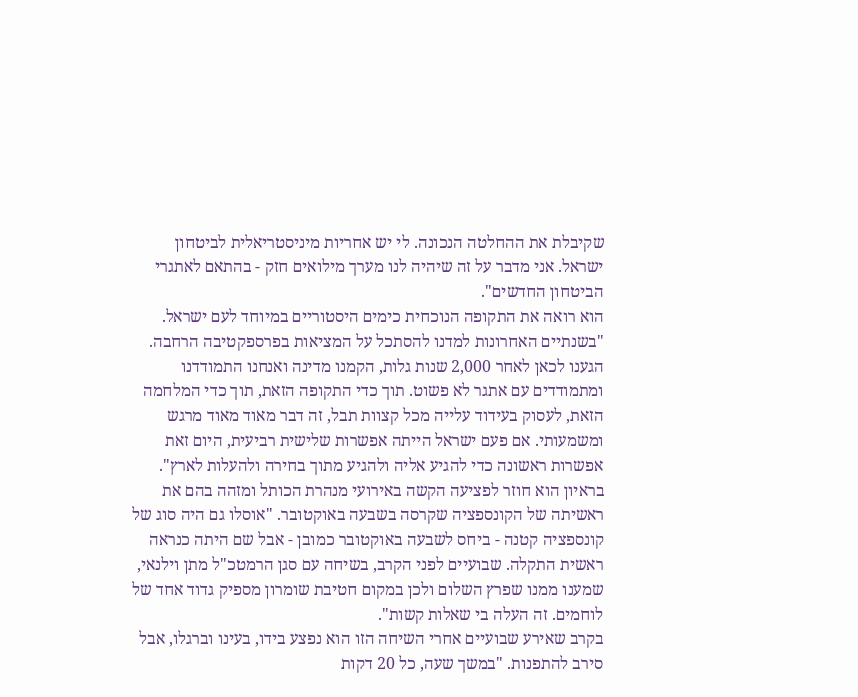שקיבלת את ההחלטה הנכונה. לי יש אחריות מיניסטריאלית לביטחון ישראל. אני מדבר על זה שיהיה לנו מערך מילואים חזק - בהתאם לאתגרי הביטחון החדשים".
הוא רואה את התקופה הנוכחית כימים היסטוריים במיוחד לעם ישראל. "בשנתיים האחרונות למדנו להסתכל על המציאות בפרספקטיבה הרחבה. הגענו לכאן לאחר 2,000 שנות גלות, הקמנו מדינה ואנחנו התמודדנו ומתמודדים עם אתגר לא פשוט. תוך כדי התקופה הזאת, תוך כדי המלחמה הזאת, לעסוק בעידוד עלייה מכל קצוות תבל, זה דבר מאוד מאוד מרגש ומשמעותי. אם פעם ישראל הייתה אפשרות שלישית רביעית, היום זאת אפשרות ראשונה כדי להגיע אליה ולהגיע מתוך בחירה ולהעלות לארץ".
בראיון הוא חוזר לפציעה הקשה באירועי מנהרת הכותל ומזהה בהם את ראשיתה של הקונספציה שקרסה בשבעה באוקטובר. "אוסלו גם היה סוג של קונספציה קטנה - ביחס לשבעה באוקטובר כמובן - אבל שם היתה כנראה ראשית התקלה. שבועיים לפני הקרב, בשיחה עם סגן הרמטכ"ל מתן וילנאי, שמענו ממנו שפרץ השלום ולכן במקום חטיבת שומרון מספיק גדוד אחד של לוחמים. זה העלה בי שאלות קשות".
בקרב שאירע שבועיים אחרי השיחה הזו הוא נפצע בידו, בעינו וברגלו, אבל סירב להתפנות. "במשך שעה, כל 20 דקות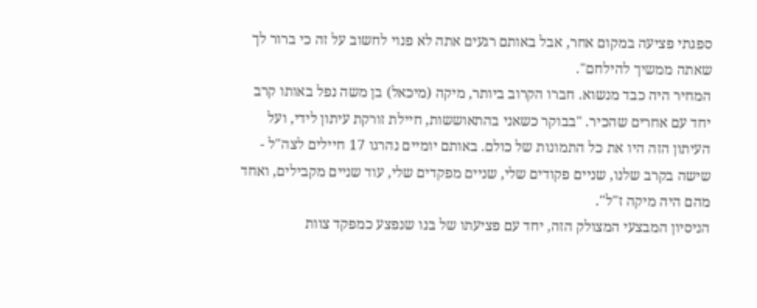ספגתי פציעה במקום אחר, אבל באותם רגעים אתה לא פנוי לחשוב על זה כי ברור לך שאתה ממשיך להילחם".
המחיר היה כבד מנשוא. חברו הקרוב ביותר, מיקה (מיכאל) בן משה נפל באותו קרב יחד עם אחרים שהכיר. "בבוקר כשאני בהתאוששות, חיילת זורקת עיתון לידי, ועל העיתון הזה היו את כל התמונות של כולם. באותם יומיים נהרגו 17 חיילים לצה"ל - שישה בקרב שלנו, שניים פקודים שלי, שניים מפקדים שלי, עוד שניים מקבילים, ואחד מהם היה מיקה ז"ל".
הניסיון המבצעי המצולק הזה, יחד עם פציעתו של בנו שנפצע כמפקד צוות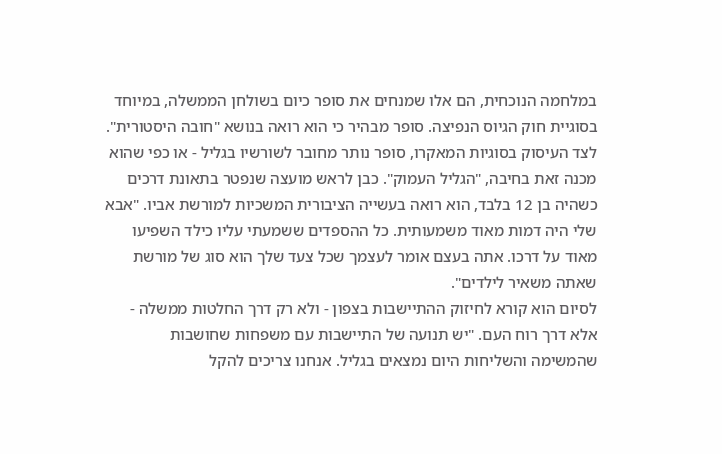במלחמה הנוכחית, הם אלו שמנחים את סופר כיום בשולחן הממשלה, במיוחד בסוגיית חוק הגיוס הנפיצה. סופר מבהיר כי הוא רואה בנושא "חובה היסטורית".
לצד העיסוק בסוגיות המאקרו, סופר נותר מחובר לשורשיו בגליל - או כפי שהוא מכנה זאת בחיבה, "הגליל העמוק". כבן לראש מועצה שנפטר בתאונת דרכים כשהיה בן 12 בלבד, הוא רואה בעשייה הציבורית המשכיות למורשת אביו. "אבא שלי היה דמות מאוד משמעותית. כל ההספדים ששמעתי עליו כילד השפיעו מאוד על דרכו. אתה בעצם אומר לעצמך שכל צעד שלך הוא סוג של מורשת שאתה משאיר לילדים".
לסיום הוא קורא לחיזוק ההתיישבות בצפון - ולא רק דרך החלטות ממשלה - אלא דרך רוח העם. "יש תנועה של התיישבות עם משפחות שחושבות שהמשימה והשליחות היום נמצאים בגליל. אנחנו צריכים להקל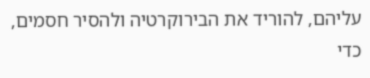עליהם, להוריד את הבירוקרטיה ולהסיר חסמים, כדי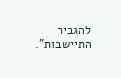להגביר התיישבות".